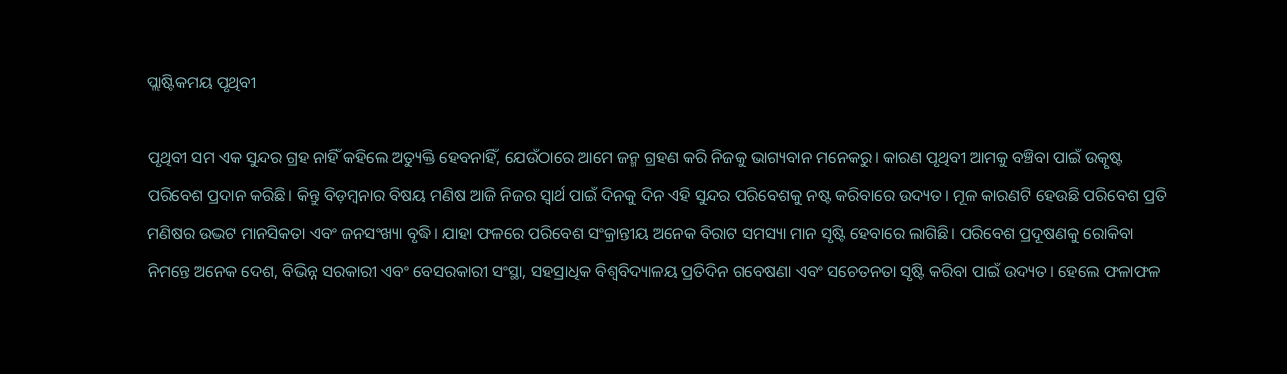ପ୍ଲାଷ୍ଟିକମୟ ପୃଥିବୀ

ପୃଥିବୀ ସମ ଏକ ସୁନ୍ଦର ଗ୍ରହ ନାହିଁ କହିଲେ ଅତ୍ୟୁକ୍ତି ହେବନାହିଁ, ଯେଉଁଠାରେ ଆମେ ଜନ୍ମ ଗ୍ରହଣ କରି ନିଜକୁ ଭାଗ୍ୟବାନ ମନେକରୁ। କାରଣ ପୃଥିବୀ ଆମକୁ ବଞ୍ଚିବା ପାଇଁ ଉତ୍କୃଷ୍ଟ ପରିବେଶ ପ୍ରଦାନ କରିଛି। କିନ୍ତୁ ବିଡ଼ମ୍ବନାର ବିଷୟ ମଣିଷ ଆଜି ନିଜର ସ୍ବାର୍ଥ ପାଇଁ ଦିନକୁ ଦିନ ଏହି ସୁନ୍ଦର ପରିବେଶକୁ ନଷ୍ଟ କରିବାରେ ଉଦ୍ୟତ। ମୂଳ କାରଣଟି ହେଉଛି ପରିବେଶ ପ୍ରତି ମଣିଷର ଉଦ୍ଭଟ ମାନସିକତା ଏବଂ ଜନସଂଖ୍ୟା ବୃଦ୍ଧି। ଯାହା ଫଳରେ ପରିବେଶ ସଂକ୍ରାନ୍ତୀୟ ଅନେକ ବିରାଟ ସମସ୍ୟା ମାନ ସୃଷ୍ଟି ହେବାରେ ଲାଗିଛି। ପରିବେଶ ପ୍ରଦୂଷଣକୁ ରୋକିବା ନିମନ୍ତେ ଅନେକ ଦେଶ, ବିଭିନ୍ନ ସରକାରୀ ଏବଂ ବେସରକାରୀ ସଂସ୍ଥା, ସହସ୍ରାଧିକ ବିଶ୍ୱବିଦ୍ୟାଳୟ ପ୍ରତିଦିନ ଗବେଷଣା ଏବଂ ସଚେତନତା ସୃଷ୍ଟି କରିବା ପାଇଁ ଉଦ୍ୟତ। ହେଲେ ଫଳାଫଳ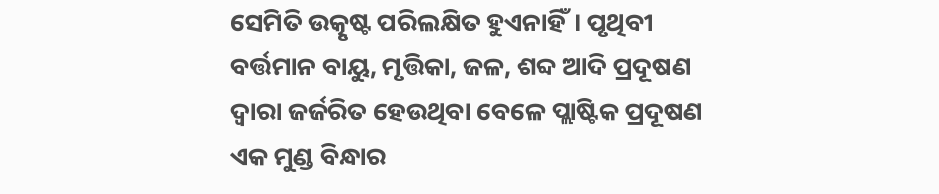ସେମିତି ଉତ୍କୃଷ୍ଟ ପରିଲକ୍ଷିତ ହୁଏନାହିଁ। ପୃଥିବୀ ବର୍ତ୍ତମାନ ବାୟୁ, ମୃତ୍ତିକା, ଜଳ, ଶବ୍ଦ ଆଦି ପ୍ରଦୂଷଣ ଦ୍ୱାରା ଜର୍ଜରିତ ହେଉଥିବା ବେଳେ ପ୍ଲାଷ୍ଟିକ ପ୍ରଦୂଷଣ ଏକ ମୁଣ୍ଡ ବିନ୍ଧାର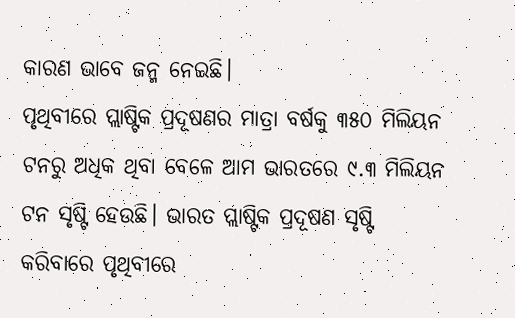କାରଣ ଭାବେ ଜନ୍ମ ନେଇଛି।
ପୃଥିବୀରେ ପ୍ଲାଷ୍ଟିକ ପ୍ରଦୂଷଣର ମାତ୍ରା ବର୍ଷକୁ ୩୫୦ ମିଲିୟନ ଟନରୁ ଅଧିକ ଥିବା ବେଳେ ଆମ ଭାରତରେ ୯.୩ ମିଲିୟନ ଟନ ସୃଷ୍ଟି ହେଉଛି। ଭାରତ ପ୍ଲାଷ୍ଟିକ ପ୍ରଦୂଷଣ ସୃଷ୍ଟି କରିବାରେ ପୃଥିବୀରେ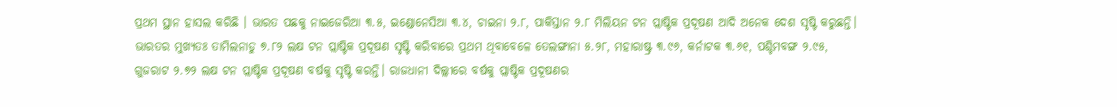ପ୍ରଥମ ସ୍ଥାନ ହାସଲ କରିଛି । ଭାରତ ପଛକୁ ନାଇଜେରିଆ ୩.୫, ଇଣ୍ଡୋନେସିଆ ୩.୪, ଚାଇନା ୨.୮, ପାକିସ୍ତାନ ୨.୮ ମିଲିୟନ ଟନ ପ୍ଲାଷ୍ଟିକ ପ୍ରଦୂଷଣ ଆଦି ଅନେକ ଦେଶ ସୃଷ୍ଟି କରୁଛନ୍ତି। ଭାରତର ମୁଖ୍ୟତଃ ତାମିଲନାଡୁ ୭.୮୨ ଲକ୍ଷ ଟନ ପ୍ଲାଷ୍ଟିକ ପ୍ରଦୂଷଣ ସୃଷ୍ଟି କରିବାରେ ପ୍ରଥମ ଥିବାବେଳେ ତେଲଙ୍ଗାନା ୫.୨୮, ମହାରାଷ୍ଟ୍ର ୩.୯୬, କର୍ନାଟକ ୩.୬୧, ପଶ୍ଚିମବଙ୍ଗ ୨.୯୫, ଗୁଜରାଟ ୨.୭୨ ଲକ୍ଷ ଟନ ପ୍ଲାଷ୍ଟିକ ପ୍ରଦୂଷଣ ବର୍ଷକୁ ସୃଷ୍ଟି କରନ୍ତି। ରାଜଧାନୀ ଦିଲ୍ଲୀରେ ବର୍ଷକୁ ପ୍ଲାଷ୍ଟିକ ପ୍ରଦୂଷଣର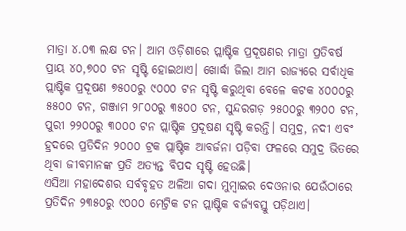ମାତ୍ରା ୪.୦୩ ଲକ୍ଷ ଟନ। ଆମ ଓଡ଼ିଶାରେ ପ୍ଲାଷ୍ଟିକ ପ୍ରଦୂଷଣର ମାତ୍ରା ପ୍ରତିବର୍ଷ ପ୍ରାୟ ୪୦,୭୦୦ ଟନ ସୃଷ୍ଟି ହୋଇଥାଏ। ଖୋର୍ଦ୍ଧା ଜିଲା ଆମ ରାଜ୍ୟରେ ସର୍ବାଧିକ ପ୍ଲାଷ୍ଟିକ ପ୍ରଦୂଷଣ ୭୫୦୦ରୁ ୯୦୦୦ ଟନ ସୃଷ୍ଟି କରୁଥିବା ବେଳେ କଟକ ୪୦୦୦ରୁ ୫୫୦୦ ଟନ, ଗଞ୍ଜାମ ୨୮୦୦ରୁ ୩୫୦୦ ଟନ, ସୁନ୍ଦରଗଡ଼ ୨୫୦୦ରୁ ୩୨୦୦ ଟନ, ପୁରୀ ୨୨୦୦ରୁ ୩୦୦୦ ଟନ ପ୍ଲାଷ୍ଟିକ ପ୍ରଦୂଷଣ ସୃଷ୍ଟି କରନ୍ତି। ସମୁଦ୍ର, ନଦୀ ଏବଂ ହ୍ରଦରେ ପ୍ରତିଦିନ ୨୦୦୦ ଟ୍ରକ ପ୍ଲାଷ୍ଟିକ ଆବର୍ଜନା ପଡ଼ିବା ଫଳରେ ସମୁଦ୍ର ଭିତରେ ଥିବା ଜୀବମାନଙ୍କ ପ୍ରତି ଅତ୍ୟନ୍ତ ବିପଦ ସୃଷ୍ଟି ହେଉଛି।
ଏସିଆ ମହାଦେଶର ସର୍ବବୃହତ ଅଳିଆ ଗଦା ମୁମ୍ବାଇର ଦେଓନାର ଯେଉଁଠାରେ ପ୍ରତିଦିନ ୨୩୫୦ରୁ ୯୦୦୦ ମେଟ୍ରିକ ଟନ ପ୍ଲାଷ୍ଟିକ ବର୍ଜ୍ୟବସ୍ତୁ ପଡ଼ିଥାଏ।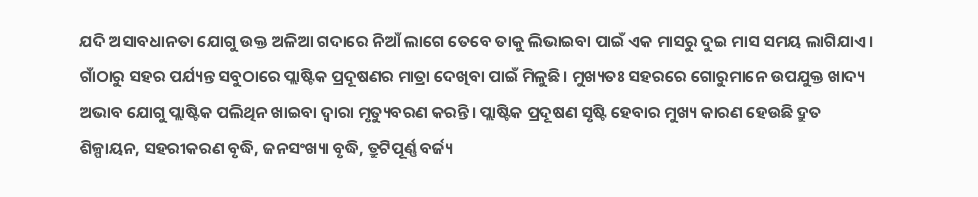ଯଦି ଅସାବଧାନତା ଯୋଗୁ ଉକ୍ତ ଅଳିଆ ଗଦାରେ ନିଆଁ ଲାଗେ ତେବେ ତାକୁ ଲିଭାଇବା ପାଇଁ ଏକ ମାସରୁ ଦୁଇ ମାସ ସମୟ ଲାଗିଯାଏ। ଗାଁଠାରୁ ସହର ପର୍ଯ୍ୟନ୍ତ ସବୁଠାରେ ପ୍ଲାଷ୍ଟିକ ପ୍ରଦୂଷଣର ମାତ୍ରା ଦେଖିବା ପାଇଁ ମିଳୁଛି। ମୁଖ୍ୟତଃ ସହରରେ ଗୋରୁମାନେ ଉପଯୁକ୍ତ ଖାଦ୍ୟ ଅଭାବ ଯୋଗୁ ପ୍ଲାଷ୍ଟିକ ପଲିଥିନ ଖାଇବା ଦ୍ୱାରା ମୃତ୍ୟୁବରଣ କରନ୍ତି। ପ୍ଲାଷ୍ଟିକ ପ୍ରଦୂଷଣ ସୃଷ୍ଟି ହେବାର ମୁଖ୍ୟ କାରଣ ହେଉଛି ଦ୍ରୁତ ଶିଳ୍ପାୟନ, ସହରୀକରଣ ବୃଦ୍ଧି, ଜନସଂଖ୍ୟା ବୃଦ୍ଧି, ତ୍ରୁଟିପୂର୍ଣ୍ଣ ବର୍ଜ୍ୟ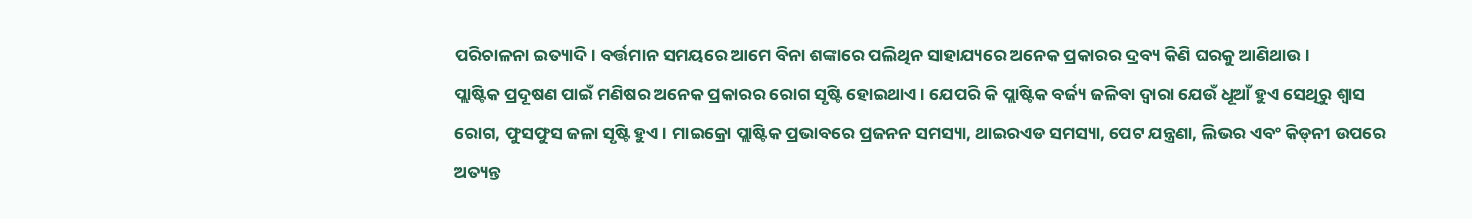ପରିଚାଳନା ଇତ୍ୟାଦି। ବର୍ତ୍ତମାନ ସମୟରେ ଆମେ ବିନା ଶଙ୍କାରେ ପଲିଥିନ ସାହାଯ୍ୟରେ ଅନେକ ପ୍ରକାରର ଦ୍ରବ୍ୟ କିଣି ଘରକୁ ଆଣିଥାଉ।
ପ୍ଲାଷ୍ଟିକ ପ୍ରଦୂଷଣ ପାଇଁ ମଣିଷର ଅନେକ ପ୍ରକାରର ରୋଗ ସୃଷ୍ଟି ହୋଇଥାଏ। ଯେପରି କି ପ୍ଲାଷ୍ଟିକ ବର୍ଜ୍ୟ ଜଳିବା ଦ୍ୱାରା ଯେଉଁ ଧୂଆଁ ହୁଏ ସେଥିରୁ ଶ୍ୱାସ ରୋଗ, ଫୁସଫୁସ ଜଳା ସୃଷ୍ଟି ହୁଏ। ମାଇକ୍ରୋ ପ୍ଲାଷ୍ଟିକ ପ୍ରଭାବରେ ପ୍ରଜନନ ସମସ୍ୟା, ଥାଇରଏଡ ସମସ୍ୟା, ପେଟ ଯନ୍ତ୍ରଣା, ଲିଭର ଏବଂ କିଡ୍‌ନୀ ଉପରେ ଅତ୍ୟନ୍ତ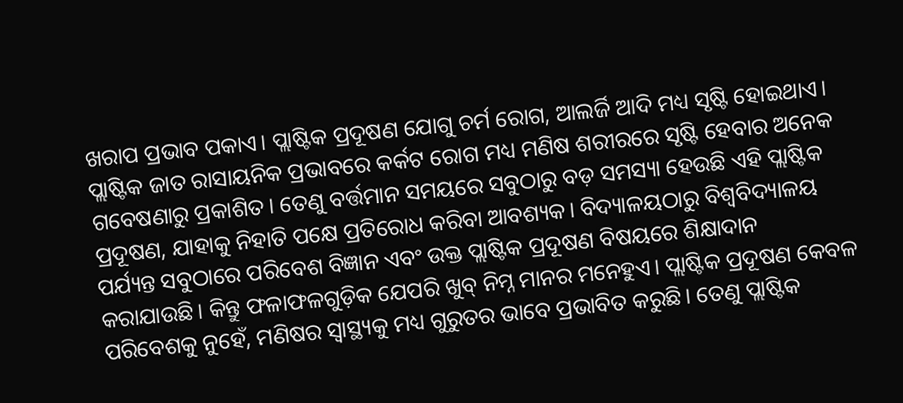ଖରାପ ପ୍ରଭାବ ପକାଏ। ପ୍ଲାଷ୍ଟିକ ପ୍ରଦୂଷଣ ଯୋଗୁ ଚର୍ମ ରୋଗ, ଆଲର୍ଜି ଆଦି ମଧ୍ୟ ସୃଷ୍ଟି ହୋଇଥାଏ। ପ୍ଲାଷ୍ଟିକ ଜାତ ରାସାୟନିକ ପ୍ରଭାବରେ କର୍କଟ ରୋଗ ମଧ୍ୟ ମଣିଷ ଶରୀରରେ ସୃଷ୍ଟି ହେବାର ଅନେକ ଗବେଷଣାରୁ ପ୍ରକାଶିତ। ତେଣୁ ବର୍ତ୍ତମାନ ସମୟରେ ସବୁଠାରୁ ବଡ଼ ସମସ୍ୟା ହେଉଛି ଏହି ପ୍ଲାଷ୍ଟିକ ପ୍ରଦୂଷଣ, ଯାହାକୁ ନିହାତି ପକ୍ଷେ ପ୍ରତିରୋଧ କରିବା ଆବଶ୍ୟକ। ବିଦ୍ୟାଳୟଠାରୁ ବିଶ୍ୱବିଦ୍ୟାଳୟ ପର୍ଯ୍ୟନ୍ତ ସବୁଠାରେ ପରିବେଶ ବିଜ୍ଞାନ ଏବଂ ଉକ୍ତ ପ୍ଲାଷ୍ଟିକ ପ୍ରଦୂଷଣ ବିଷୟରେ ଶିକ୍ଷାଦାନ କରାଯାଉଛି। କିନ୍ତୁ ଫଳାଫଳଗୁଡ଼ିକ ଯେପରି ଖୁବ୍‌ ନିମ୍ନ ମାନର ମନେହୁଏ। ପ୍ଲାଷ୍ଟିକ ପ୍ରଦୂଷଣ କେବଳ ପରିବେଶକୁ ନୁହେଁ, ମଣିଷର ସ୍ବାସ୍ଥ୍ୟକୁ ମଧ୍ୟ ଗୁରୁତର ଭାବେ ପ୍ରଭାବିତ କରୁଛି। ତେଣୁ ପ୍ଲାଷ୍ଟିକ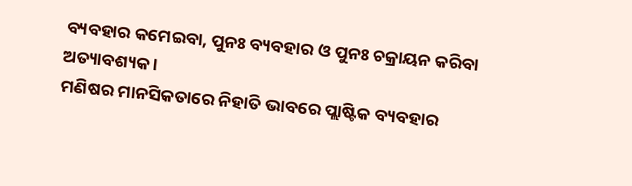ବ୍ୟବହାର କମେଇବା, ପୁନଃ ବ୍ୟବହାର ଓ ପୁନଃ ଚକ୍ରାୟନ କରିବା ଅତ୍ୟାବଶ୍ୟକ ।
ମଣିଷର ମାନସିକତାରେ ନିହାତି ଭାବରେ ପ୍ଲାଷ୍ଟିକ ବ୍ୟବହାର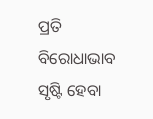ପ୍ରତି ବିରୋଧାଭାବ ସୃଷ୍ଟି ହେବା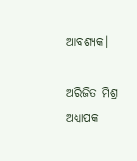ଆବଶ୍ୟକ।

ଅରିଜିତ ମିଶ୍ର
ଅଧ୍ୟାପକ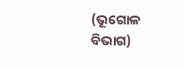(ଭୂଗୋଳ ବିଭାଗ)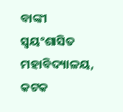ବାଙ୍କୀ ସ୍ବୟଂଶାସିତ ମହାବିଦ୍ୟାଳୟ, କଟକ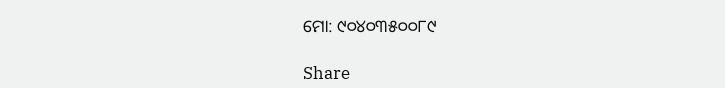ମୋ: ୯୦୪୦୩୫୦୦୮୯

Share